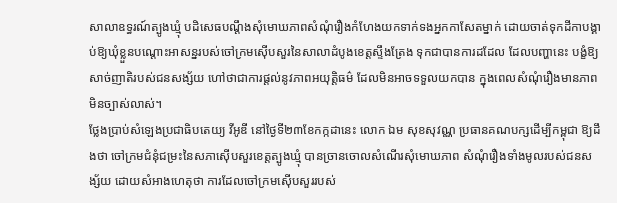សាលាឧទ្ធរណ៍ត្បូងឃ្មុំ បដិសេធបណ្តឹងសុំមោឃភាពសំណុំរឿងកំហែងយកទាក់ទងអ្នកកាសែតម្នាក់ ដោយចាត់ទុកដីកាបង្គាប់ឱ្យឃុំខ្លួនបណ្តោះអាសន្នរបស់ចៅក្រមស៊ើបសួរនៃសាលាដំបូងខេត្តស្ទឹងត្រែង ទុកជាបានការដដែល ដែលបញ្ហានេះ បង្ខំឱ្យសាច់ញាតិរបស់ជនសង្ស័យ ហៅថាជាការផ្តល់នូវភាពអយុត្តិធម៌ ដែលមិនអាចទទួលយកបាន ក្នុងពេលសំណុំរឿងមានភាពមិនច្បាស់លាស់។
ថ្លែងប្រាប់សំឡេងប្រជាធិបតេយ្យ វីអូឌី នៅថ្ងៃទី២៣ខែកក្កដានេះ លោក ឯម សុខសុវណ្ណ ប្រធានគណបក្សដើម្បីកម្ពុជា ឱ្យដឹងថា ចៅក្រមជំនុំជម្រះនៃសភាស៊ើបសួរខេត្តត្បូងឃ្មុំ បានច្រានចោលសំណើរសុំមោឃភាព សំណុំរឿងទាំងមូលរបស់ជនសង្ស័យ ដោយសំអាងហេតុថា ការដែលចៅក្រមស៊ើបសួររបស់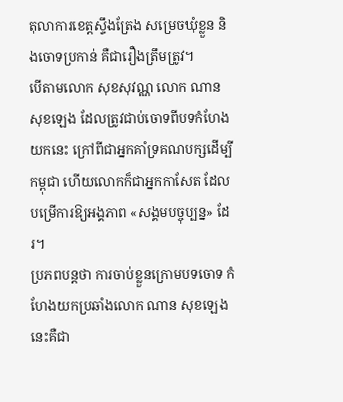តុលាការខេត្តស្ទឹងត្រែង សម្រេចឃុំខ្លួន និងចោទប្រកាន់ គឺជារឿងត្រឹមត្រូវ។
បើតាមលោក សុខសុវណ្ណ លោក ណាន សុខឡេង ដែលត្រូវជាប់ចោទពីបទកំហែងយកនេះ ក្រៅពីជាអ្នកគាំទ្រគណបក្សដើម្បីកម្ពុជា ហើយលោកក៏ជាអ្នកកាសែត ដែលបម្រើការឱ្យអង្គភាព «សង្គមបច្ចុប្បន្ន» ដែរ។
ប្រភពបន្តថា ការចាប់ខ្លួនក្រោមបទចោទ កំហែងយកប្រឆាំងលោក ណាន សុខឡេង នេះគឺជា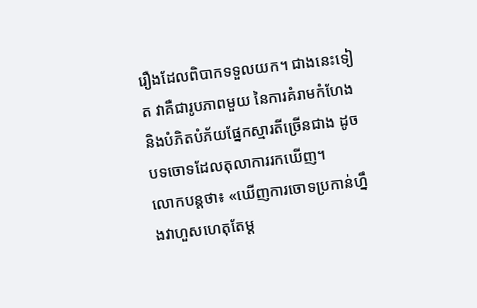រឿងដែលពិបាកទទួលយក។ ជាងនេះទៀត វាគឺជារូបភាពមួយ នៃការគំរាមកំហែង និងបំភិតបំភ័យផ្នែកស្មារតីច្រើនជាង ដូចបទចោទដែលតុលាការរកឃើញ។
លោកបន្តថា៖ «ឃើញការចោទប្រកាន់ហ្នឹងវាហួសហេតុតែម្ត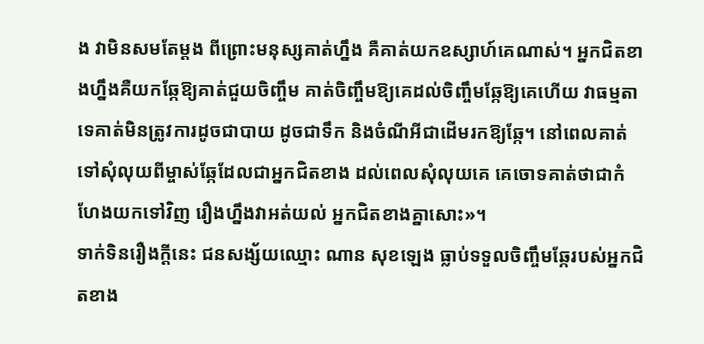ង វាមិនសមតែម្តង ពីព្រោះមនុស្សគាត់ហ្នឹង គឺគាត់យកឧស្សាហ៍គេណាស់។ អ្នកជិតខាងហ្នឹងគឺយកឆ្កែឱ្យគាត់ជួយចិញ្ចឹម គាត់ចិញ្ចឹមឱ្យគេដល់ចិញ្ចឹមឆ្កែឱ្យគេហើយ វាធម្មតាទេគាត់មិនត្រូវការដូចជាបាយ ដូចជាទឹក និងចំណីអីជាដើមរកឱ្យឆ្កែ។ នៅពេលគាត់ទៅសុំលុយពីម្ចាស់ឆ្កែដែលជាអ្នកជិតខាង ដល់ពេលសុំលុយគេ គេចោទគាត់ថាជាកំហែងយកទៅវិញ រឿងហ្នឹងវាអត់យល់ អ្នកជិតខាងគ្នាសោះ»។
ទាក់ទិនរឿងក្តីនេះ ជនសង្ស័យឈ្មោះ ណាន សុខឡេង ធ្លាប់ទទួលចិញ្ចឹមឆ្កែរបស់អ្នកជិតខាង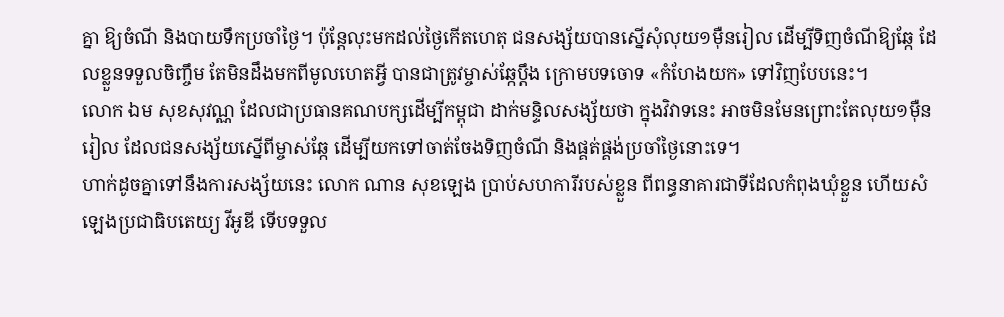គ្នា ឱ្យចំណី និងបាយទឹកប្រចាំថ្ងៃ។ ប៉ុន្តែលុះមកដល់ថ្ងៃកើតហេតុ ជនសង្ស័យបានស្នើសុំលុយ១ម៉ឺនរៀល ដើម្បីទិញចំណីឱ្យឆ្កែ ដែលខ្លួនទទួលចិញ្ចឹម តែមិនដឹងមកពីមូលហេតអ្វី បានជាត្រូវម្ចាស់ឆ្កែប្តឹង ក្រោមបទចោទ «កំហែងយក» ទៅវិញបែបនេះ។
លោក ឯម សុខសុវណ្ណ ដែលជាប្រធានគណបក្សដើម្បីកម្ពុជា ដាក់មន្ទិលសង្ស័យថា ក្នុងវិវាទនេះ អាចមិនមែនព្រោះតែលុយ១ម៉ឺនរៀល ដែលជនសង្ស័យស្នើពីម្ចាស់ឆ្កែ ដើម្បីយកទៅចាត់ចែងទិញចំណី និងផ្គត់ផ្គង់ប្រចាំថ្ងៃនោះទេ។
ហាក់ដូចគ្នាទៅនឹងការសង្ស័យនេះ លោក ណាន សុខឡេង ប្រាប់សហការីរបស់ខ្លួន ពីពន្ធនាគារជាទីដែលកំពុងឃុំខ្លួន ហើយសំឡេងប្រជាធិបតេយ្យ វីអូឌី ទើបទទួល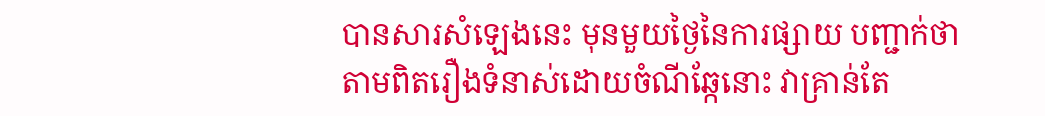បានសារសំឡេងនេះ មុនមួយថ្ងៃនៃការផ្សាយ បញ្ជាក់ថា តាមពិតរឿងទំនាស់ដោយចំណីឆ្កែនោះ វាគ្រាន់តែ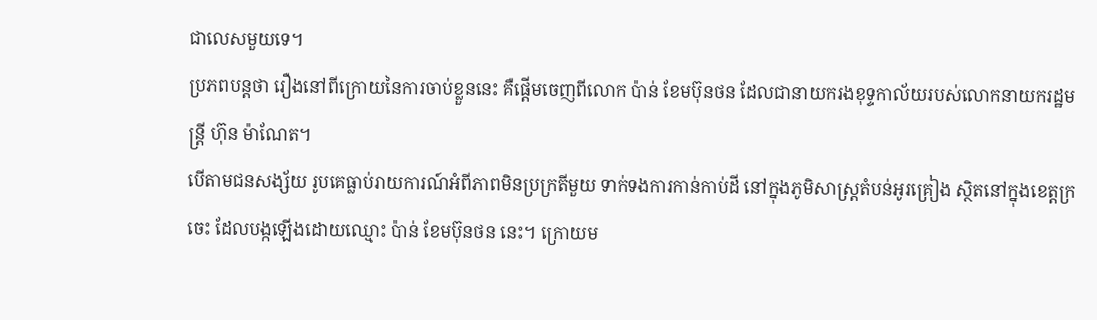ជាលេសមួយទេ។
ប្រភពបន្តថា រឿងនៅពីក្រោយនៃការចាប់ខ្លួននេះ គឺផ្តើមចេញពីលោក ប៉ាន់ ខែមប៊ុនថន ដែលជានាយករងខុទ្ទកាល័យរបស់លោកនាយករដ្ឋមន្រ្តី ហ៊ុន ម៉ាណែត។
បើតាមជនសង្ស័យ រូបគេធ្លាប់រាយការណ៍អំពីភាពមិនប្រក្រតីមួយ ទាក់ទងការកាន់កាប់ដី នៅក្នុងភូមិសាស្រ្តតំបន់អូរគ្រៀង ស្ថិតនៅក្នុងខេត្តក្រចេះ ដែលបង្កឡើងដោយឈ្មោះ ប៉ាន់ ខែមប៊ុនថន នេះ។ ក្រោយម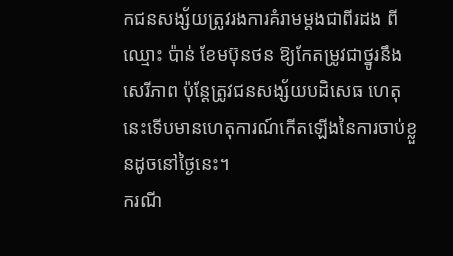កជនសង្ស័យត្រូវរងការគំរាមម្តងជាពីរដង ពីឈ្មោះ ប៉ាន់ ខែមប៊ុនថន ឱ្យកែតម្រូវជាថ្នូរនឹងសេរីភាព ប៉ុន្តែត្រូវជនសង្ស័យបដិសេធ ហេតុនេះទើបមានហេតុការណ៍កើតឡើងនៃការចាប់ខ្លួនដូចនៅថ្ងៃនេះ។
ករណី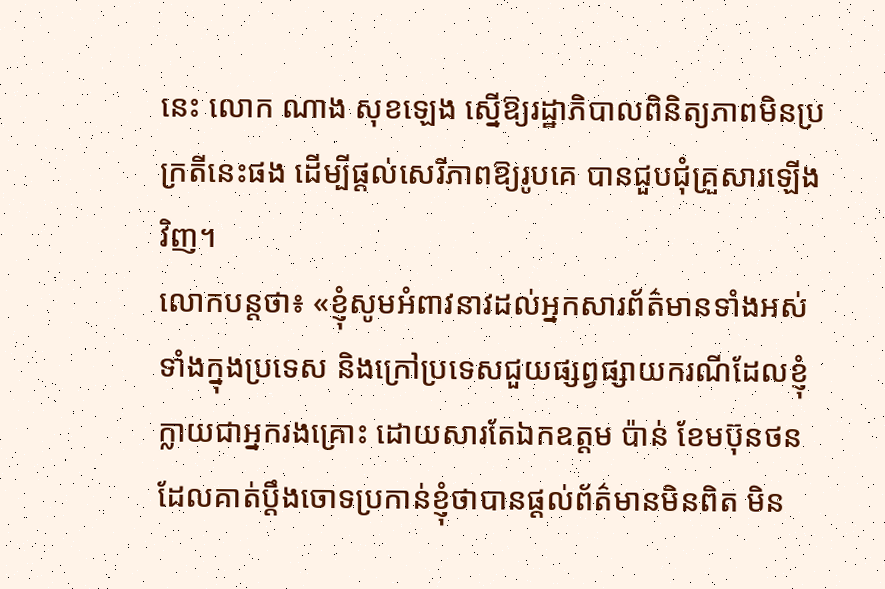នេះ លោក ណាង សុខឡេង ស្នើឱ្យរដ្ឋាភិបាលពិនិត្យភាពមិនប្រក្រតីនេះផង ដើម្បីផ្តល់សេរីភាពឱ្យរូបគេ បានជួបជុំគ្រួសារឡើងវិញ។
លោកបន្តថា៖ «ខ្ញុំសូមអំពាវនាវដល់អ្នកសារព័ត៌មានទាំងអស់ ទាំងក្នុងប្រទេស និងក្រៅប្រទេសជួយផ្សព្វផ្សាយករណីដែលខ្ញុំក្លាយជាអ្នករងគ្រោះ ដោយសារតែឯកឧត្តម ប៉ាន់ ខែមប៊ុនថន ដែលគាត់ប្តឹងចោទប្រកាន់ខ្ញុំថាបានផ្តល់ព័ត៌មានមិនពិត មិន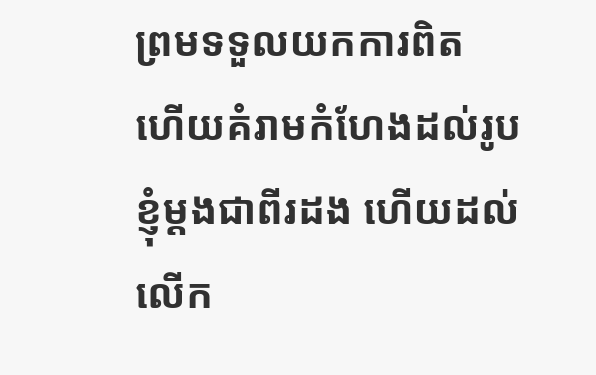ព្រមទទួលយកការពិត ហើយគំរាមកំហែងដល់រូបខ្ញុំម្តងជាពីរដង ហើយដល់លើក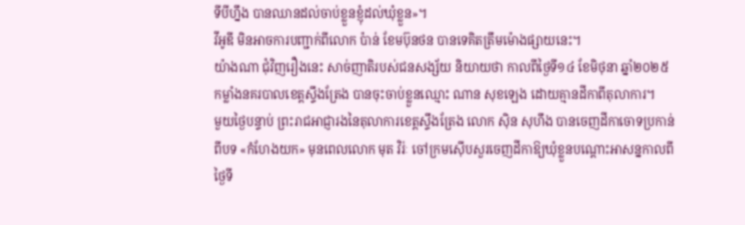ទីបីហ្នឹង បានឈានដល់ចាប់ខ្លួនខ្ញុំដល់ឃុំខ្លួន»។
វីអូឌី មិនអាចការបញ្ជាក់ពីលោក ប៉ាន់ ខែមប៊ុនថន បានទេគិតត្រឹមម៉ោងផ្សាយនេះ។
យ៉ាងណា ជុំវិញរឿងនេះ សាច់ញាតិរបស់ជនសង្ស័យ និយាយថា កាលពីថ្ងៃទី១៤ ខែមិថុនា ឆ្នាំ២០២៥ កម្លាំងនគរបាលខេត្តស្ទឹងត្រែង បានចុះចាប់ខ្លួនឈ្មោះ ណាន សុខឡេង ដោយគ្មានដីកាពីតុលាការ។
មួយថ្ងៃបន្ទាប់ ព្រះរាជអាជ្ញារងនៃតុលាការខេត្តស្ទឹងត្រែង លោក ស៊ិន សុហឹង បានចេញដីកាចោទប្រកាន់ពីបទ «កំហែងយក» មុនពេលលោក មុត វិរ់ៈ ចៅក្រមស៊ើបសួរចេញដីកាឱ្យឃុំខ្លួនបណ្តោះអាសន្នកាលពីថ្ងៃទី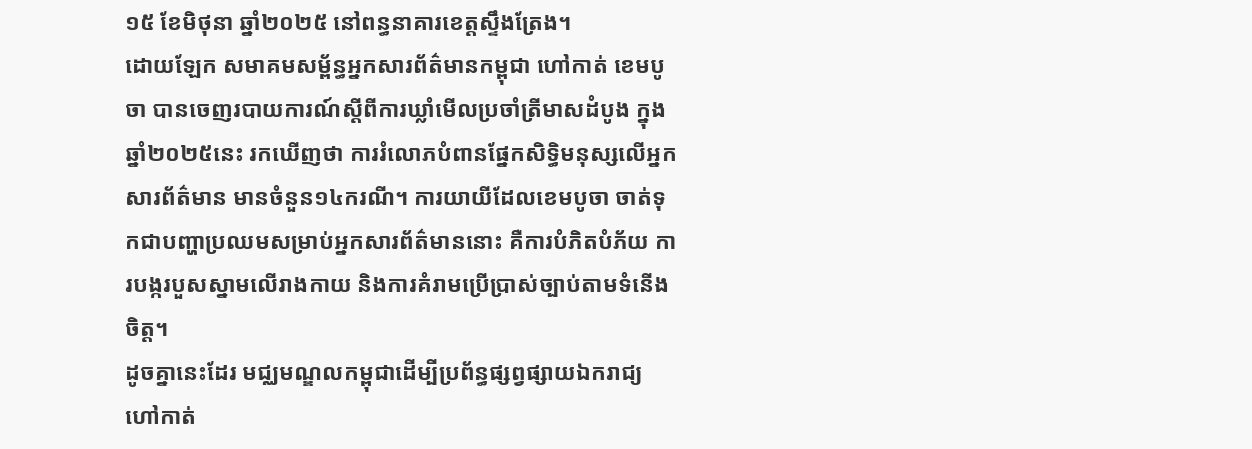១៥ ខែមិថុនា ឆ្នាំ២០២៥ នៅពន្ធនាគារខេត្តស្ទឹងត្រែង។
ដោយឡែក សមាគមសម្ព័ន្ធអ្នកសារព័ត៌មានកម្ពុជា ហៅកាត់ ខេមបូចា បានចេញរបាយការណ៍ស្តីពីការឃ្លាំមើលប្រចាំត្រីមាសដំបូង ក្នុងឆ្នាំ២០២៥នេះ រកឃើញថា ការរំលោភបំពានផ្នែកសិទ្ធិមនុស្សលើអ្នកសារព័ត៌មាន មានចំនួន១៤ករណី។ ការយាយីដែលខេមបូចា ចាត់ទុកជាបញ្ហាប្រឈមសម្រាប់អ្នកសារព័ត៌មាននោះ គឺការបំភិតបំភ័យ ការបង្ករបួសស្នាមលើរាងកាយ និងការគំរាមប្រើប្រាស់ច្បាប់តាមទំនើងចិត្ត។
ដូចគ្នានេះដែរ មជ្ឈមណ្ឌលកម្ពុជាដើម្បីប្រព័ន្ធផ្សព្វផ្សាយឯករាជ្យ ហៅកាត់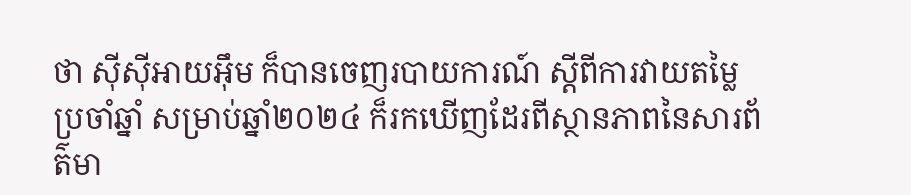ថា ស៊ីស៊ីអាយអ៊ឹម ក៏បានចេញរបាយការណ៍ ស្តីពីការវាយតម្លៃប្រចាំឆ្នាំ សម្រាប់ឆ្នាំ២០២៤ ក៏រកឃើញដែរពីស្ថានភាពនៃសារព័ត៌មា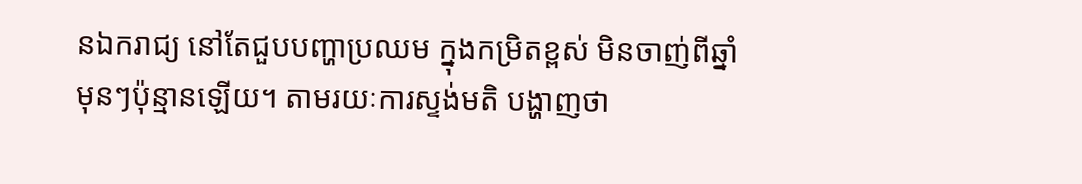នឯករាជ្យ នៅតែជួបបញ្ហាប្រឈម ក្នុងកម្រិតខ្ពស់ មិនចាញ់ពីឆ្នាំមុនៗប៉ុន្មានឡើយ។ តាមរយៈការស្ទង់មតិ បង្ហាញថា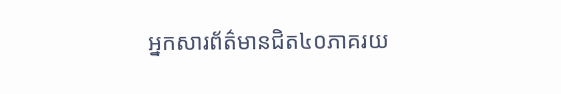អ្នកសារព័ត៌មានជិត៤០ភាគរយ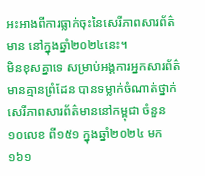អះអាងពីការធ្លាក់ចុះនៃសេរីភាពសារព័ត៌មាន នៅក្នុងឆ្នាំ២០២៤នេះ។
មិនខុសគ្នាទេ សម្រាប់អង្គការអ្នកសារព័ត៌មានគ្មានព្រំដែន បានទម្លាក់ចំណាត់ថ្នាក់សេរីភាពសារព័ត៌មាននៅកម្ពុជា ចំនួន១០លេខ ពី១៥១ ក្នុងឆ្នាំ២០២៤ មក១៦១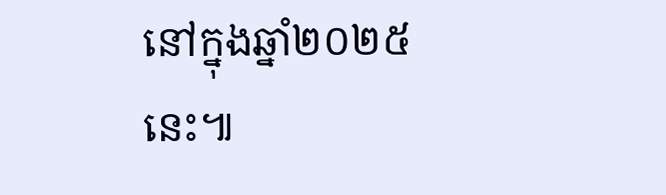នៅក្នុងឆ្នាំ២០២៥នេះ៕